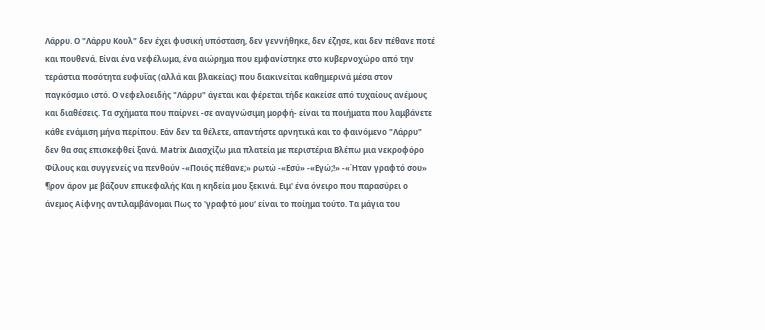Λάρρυ. Ο "Λάρρυ Κουλ" δεν έχει φυσική υπόσταση, δεν γεννήθηκε, δεν έζησε, και δεν πέθανε ποτέ και πουθενά. Είναι ένα νεφέλωμα, ένα αιώρημα που εμφανίστηκε στο κυβερνοχώρο από την τεράστια ποσότητα ευφυΐας (αλλά και βλακείας) που διακινείται καθημερινά μέσα στον παγκόσμιο ιστό. Ο νεφελοειδής "Λάρρυ" άγεται και φέρεται τήδε κακείσε από τυχαίους ανέμους και διαθέσεις. Τα σχήματα που παίρνει -σε αναγνώσιμη μορφή- είναι τα ποιήματα που λαμβάνετε κάθε ενάμιση μήνα περίπου. Εάν δεν τα θέλετε, απαντήστε αρνητικά και το φαινόμενο "Λάρρυ" δεν θα σας επισκεφθεί ξανά. Matrix Διασχίζω μια πλατεία με περιστέρια Βλέπω μια νεκροφόρο Φίλους και συγγενείς να πενθούν -«Ποιός πέθανε;» ρωτώ -«Εσύ» -«Εγώ;!» -«Ήταν γραφτό σου» ¶ρον άρον με βάζουν επικεφαλής Και η κηδεία μου ξεκινά. Ειμ' ένα όνειρο που παρασύρει ο άνεμος Αίφνης αντιλαμβάνομαι Πως το 'γραφτό μου' είναι το ποίημα τούτο. Τα μάγια του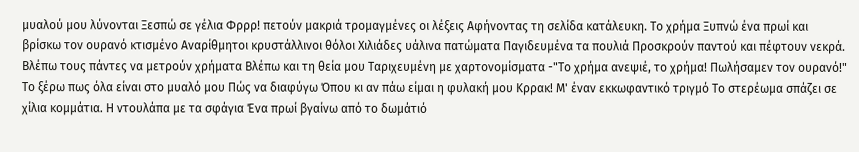μυαλού μου λύνονται Ξεσπώ σε γέλια Φρρρ! πετούν μακριά τρομαγμένες οι λέξεις Αφήνοντας τη σελίδα κατάλευκη. Το χρήμα Ξυπνώ ένα πρωί και βρίσκω τον ουρανό κτισμένο Αναρίθμητοι κρυστάλλινοι θόλοι Χιλιάδες υάλινα πατώματα Παγιδευμένα τα πουλιά Προσκρούν παντού και πέφτουν νεκρά. Βλέπω τους πάντες να μετρούν χρήματα Βλέπω και τη θεία μου Ταριχευμένη με χαρτονομίσματα -"Το χρήμα ανεψιέ, το χρήμα! Πωλήσαμεν τον ουρανό!" Το ξέρω πως όλα είναι στο μυαλό μου Πώς να διαφύγω Όπου κι αν πάω είμαι η φυλακή μου Κρρακ! Μ' έναν εκκωφαντικό τριγμό Το στερέωμα σπάζει σε χίλια κομμάτια. Η ντουλάπα με τα σφάγια Ένα πρωί βγαίνω από το δωμάτιό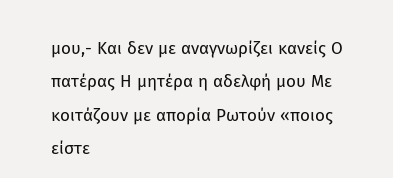μου,- Και δεν με αναγνωρίζει κανείς Ο πατέρας Η μητέρα η αδελφή μου Με κοιτάζουν με απορία Ρωτούν «ποιος είστε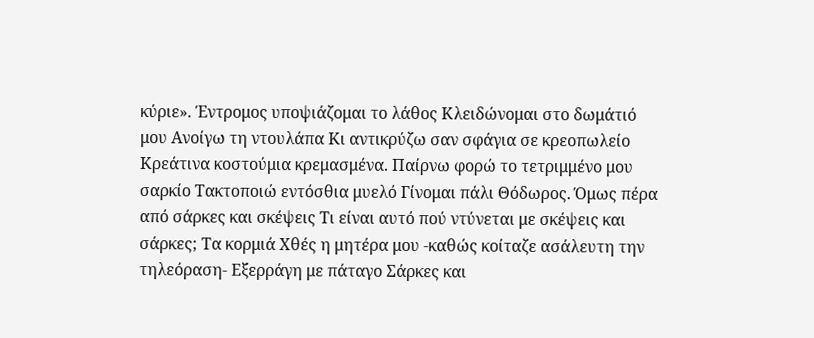κύριε». Έντρομος υποψιάζομαι το λάθος Κλειδώνομαι στο δωμάτιό μου Ανοίγω τη ντουλάπα Κι αντικρύζω σαν σφάγια σε κρεοπωλείο Κρεάτινα κοστούμια κρεμασμένα. Παίρνω φορώ το τετριμμένο μου σαρκίο Τακτοποιώ εντόσθια μυελό Γίνομαι πάλι Θόδωρος. Όμως πέρα από σάρκες και σκέψεις Τι είναι αυτό πού ντύνεται με σκέψεις και σάρκες; Τα κορμιά Χθές η μητέρα μου -καθώς κοίταζε ασάλευτη την τηλεόραση- Εξερράγη με πάταγο Σάρκες και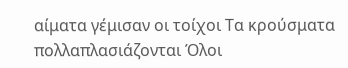αίματα γέμισαν οι τοίχοι Τα κρούσματα πολλαπλασιάζονται Όλοι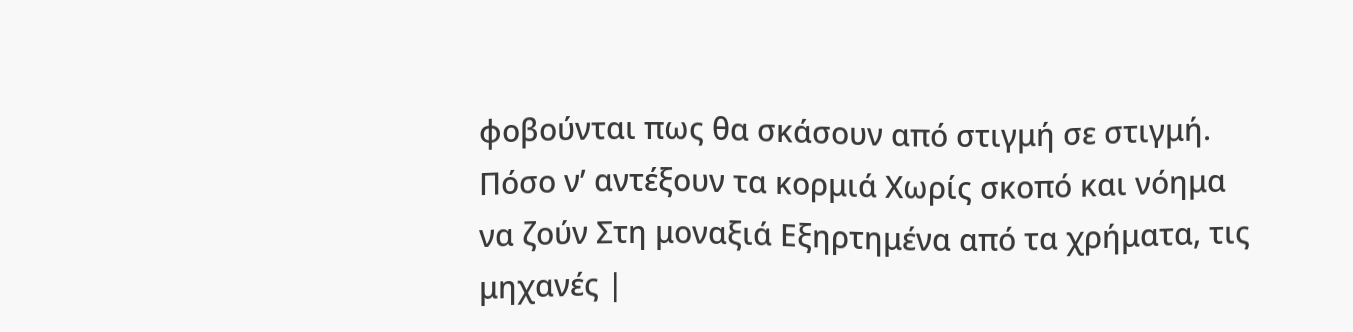φοβούνται πως θα σκάσουν από στιγμή σε στιγμή. Πόσο ν’ αντέξουν τα κορμιά Χωρίς σκοπό και νόημα να ζούν Στη μοναξιά Εξηρτημένα από τα χρήματα, τις μηχανές |